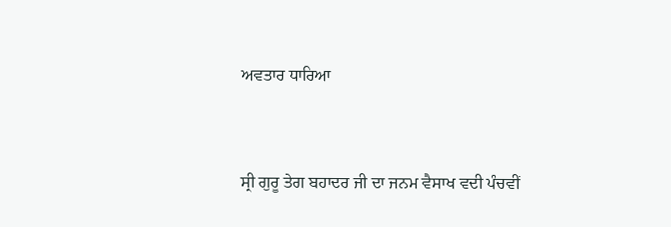ਅਵਤਾਰ ਧਾਰਿਆ


ਸ੍ਰੀ ਗੁਰੂ ਤੇਗ ਬਹਾਦਰ ਜੀ ਦਾ ਜਨਮ ਵੈਸਾਖ ਵਦੀ ਪੰਚਵੀਂ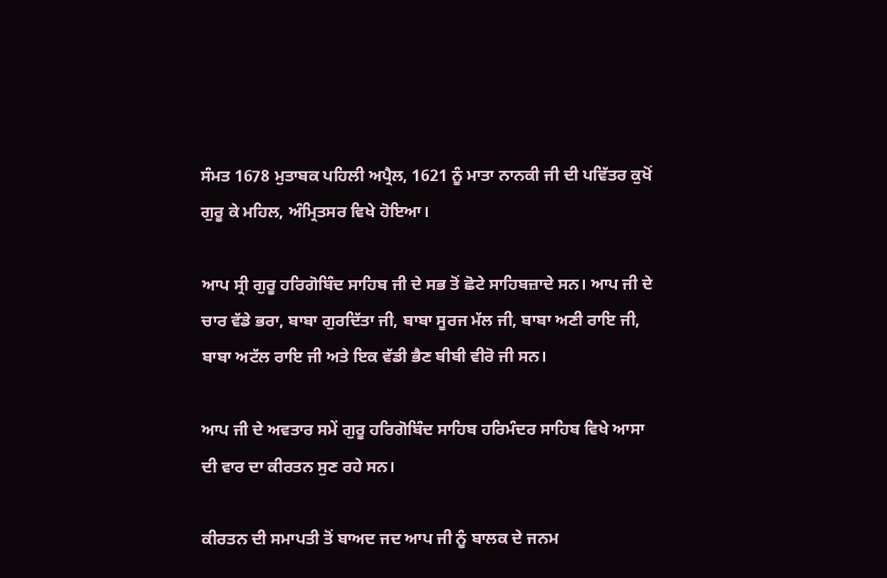ਸੰਮਤ 1678 ਮੁਤਾਬਕ ਪਹਿਲੀ ਅਪ੍ਰੈਲ, 1621 ਨੂੰ ਮਾਤਾ ਨਾਨਕੀ ਜੀ ਦੀ ਪਵਿੱਤਰ ਕੁਖੋਂ ਗੁਰੂ ਕੇ ਮਹਿਲ, ਅੰਮ੍ਰਿਤਸਰ ਵਿਖੇ ਹੋਇਆ।

ਆਪ ਸ੍ਰੀ ਗੁਰੂ ਹਰਿਗੋਬਿੰਦ ਸਾਹਿਬ ਜੀ ਦੇ ਸਭ ਤੋਂ ਛੋਟੇ ਸਾਹਿਬਜ਼ਾਦੇ ਸਨ। ਆਪ ਜੀ ਦੇ ਚਾਰ ਵੱਡੇ ਭਰਾ, ਬਾਬਾ ਗੁਰਦਿੱਤਾ ਜੀ, ਬਾਬਾ ਸੂਰਜ ਮੱਲ ਜੀ, ਬਾਬਾ ਅਣੀ ਰਾਇ ਜੀ, ਬਾਬਾ ਅਟੱਲ ਰਾਇ ਜੀ ਅਤੇ ਇਕ ਵੱਡੀ ਭੈਣ ਬੀਬੀ ਵੀਰੋ ਜੀ ਸਨ।

ਆਪ ਜੀ ਦੇ ਅਵਤਾਰ ਸਮੇਂ ਗੁਰੂ ਹਰਿਗੋਬਿੰਦ ਸਾਹਿਬ ਹਰਿਮੰਦਰ ਸਾਹਿਬ ਵਿਖੇ ਆਸਾ ਦੀ ਵਾਰ ਦਾ ਕੀਰਤਨ ਸੁਣ ਰਹੇ ਸਨ।

ਕੀਰਤਨ ਦੀ ਸਮਾਪਤੀ ਤੋਂ ਬਾਅਦ ਜਦ ਆਪ ਜੀ ਨੂੰ ਬਾਲਕ ਦੇ ਜਨਮ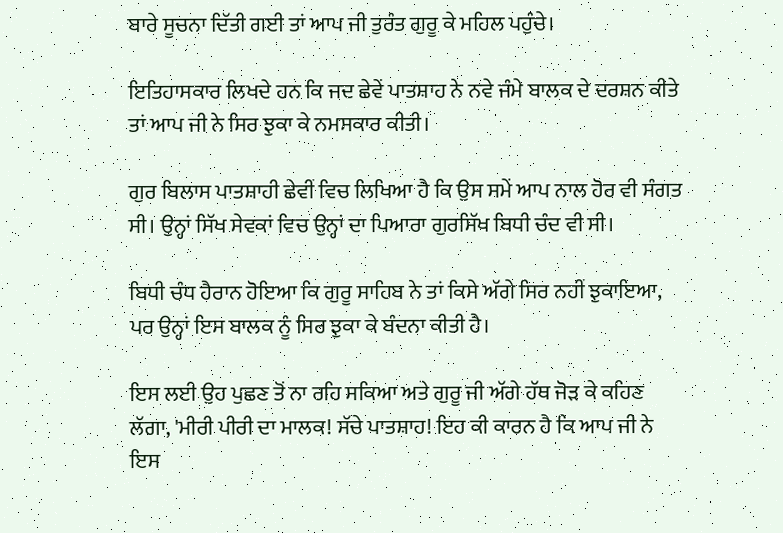ਬਾਰੇ ਸੂਚਨਾ ਦਿੱਤੀ ਗਈ ਤਾਂ ਆਪ ਜੀ ਤੁਰੰਤ ਗੁਰੂ ਕੇ ਮਹਿਲ ਪਹੁੰਚੇ।

ਇਤਿਹਾਸਕਾਰ ਲਿਖਦੇ ਹਨ ਕਿ ਜਦ ਛੇਵੇਂ ਪਾਤਸ਼ਾਹ ਨੇ ਨਵੇ ਜੰਮੇ ਬਾਲਕ ਦੇ ਦਰਸ਼ਨ ਕੀਤੇ ਤਾਂ ਆਪ ਜੀ ਨੇ ਸਿਰ ਝੁਕਾ ਕੇ ਨਮਸਕਾਰ ਕੀਤੀ।

ਗੁਰ ਬਿਲਾਸ ਪਾਤਸ਼ਾਹੀ ਛੇਵੀਂ ਵਿਚ ਲਿਖਿਆ ਹੈ ਕਿ ਉਸ ਸਮੇਂ ਆਪ ਨਾਲ ਹੋਰ ਵੀ ਸੰਗਤ ਸੀ। ਉਨ੍ਹਾਂ ਸਿੱਖ ਸੇਵਕਾਂ ਵਿਚ ਉਨ੍ਹਾਂ ਦਾ ਪਿਆਰਾ ਗੁਰਸਿੱਖ ਬਿਧੀ ਚੰਦ ਵੀ ਸੀ।

ਬਿਧੀ ਚੰਧ ਹੈਰਾਨ ਹੋਇਆ ਕਿ ਗੁਰੂ ਸਾਹਿਬ ਨੇ ਤਾਂ ਕਿਸੇ ਅੱਗੇ ਸਿਰ ਨਹੀਂ ਝੁਕਾਇਆ, ਪਰ ਉਨ੍ਹਾਂ ਇਸ ਬਾਲਕ ਨੂੰ ਸਿਰ ਝੁਕਾ ਕੇ ਬੰਦਨਾ ਕੀਤੀ ਹੈ।

ਇਸ ਲਈ ਉਹ ਪੁਛਣ ਤੋਂ ਨਾ ਰਹਿ ਸਕਿਆ ਅਤੇ ਗੁਰੂ ਜੀ ਅੱਗੇ ਹੱਥ ਜੋੜ ਕੇ ਕਹਿਣ ਲੱਗਾ, 'ਮੀਰੀ ਪੀਰੀ ਦਾ ਮਾਲਕ! ਸੱਚੇ ਪਾਤਸ਼ਾਹ! ਇਹ ਕੀ ਕਾਰਨ ਹੈ ਕਿ ਆਪ ਜੀ ਨੇ ਇਸ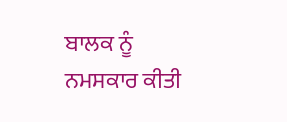ਬਾਲਕ ਨੂੰ ਨਮਸਕਾਰ ਕੀਤੀ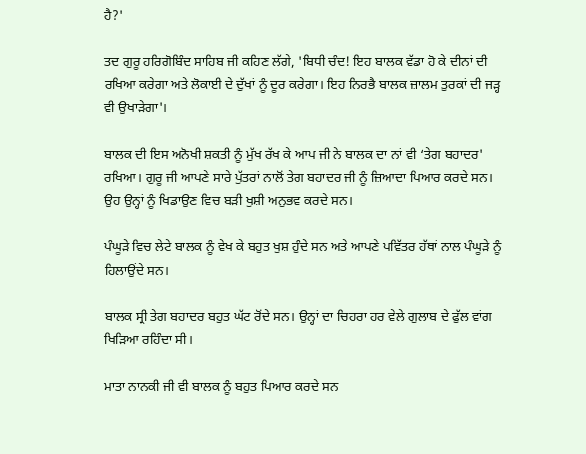ਹੈ?'

ਤਦ ਗੁਰੂ ਹਰਿਗੋਬਿੰਦ ਸਾਹਿਬ ਜੀ ਕਹਿਣ ਲੱਗੇ, 'ਬਿਧੀ ਚੰਦ! ਇਹ ਬਾਲਕ ਵੱਡਾ ਹੋ ਕੇ ਦੀਨਾਂ ਦੀ ਰਖਿਆ ਕਰੇਗਾ ਅਤੇ ਲੋਕਾਈ ਦੇ ਦੁੱਖਾਂ ਨੂੰ ਦੂਰ ਕਰੇਗਾ। ਇਹ ਨਿਰਭੈ ਬਾਲਕ ਜ਼ਾਲਮ ਤੁਰਕਾਂ ਦੀ ਜੜ੍ਹ ਵੀ ਉਖਾੜੇਗਾ'।

ਬਾਲਕ ਦੀ ਇਸ ਅਨੋਖੀ ਸ਼ਕਤੀ ਨੂੰ ਮੁੱਖ ਰੱਖ ਕੇ ਆਪ ਜੀ ਨੇ ਬਾਲਕ ਦਾ ਨਾਂ ਵੀ ‘ਤੇਗ ਬਹਾਦਰ' ਰਖਿਆ। ਗੁਰੂ ਜੀ ਆਪਣੇ ਸਾਰੇ ਪੁੱਤਰਾਂ ਨਾਲੋਂ ਤੇਗ ਬਹਾਦਰ ਜੀ ਨੂੰ ਜ਼ਿਆਦਾ ਪਿਆਰ ਕਰਦੇ ਸਨ। ਉਹ ਉਨ੍ਹਾਂ ਨੂੰ ਖਿਡਾਉਣ ਵਿਚ ਬੜੀ ਖੁਸ਼ੀ ਅਨੁਭਵ ਕਰਦੇ ਸਨ।

ਪੰਘੂੜੇ ਵਿਚ ਲੇਟੇ ਬਾਲਕ ਨੂੰ ਵੇਖ ਕੇ ਬਹੁਤ ਖੁਸ਼ ਹੁੰਦੇ ਸਨ ਅਤੇ ਆਪਣੇ ਪਵਿੱਤਰ ਹੱਥਾਂ ਨਾਲ ਪੰਘੂੜੇ ਨੂੰ ਹਿਲਾਉਂਦੇ ਸਨ।

ਬਾਲਕ ਸ੍ਰੀ ਤੇਗ ਬਹਾਦਰ ਬਹੁਤ ਘੱਟ ਰੋਂਦੇ ਸਨ। ਉਨ੍ਹਾਂ ਦਾ ਚਿਹਰਾ ਹਰ ਵੇਲੇ ਗੁਲਾਬ ਦੇ ਫੁੱਲ ਵਾਂਗ ਖਿੜਿਆ ਰਹਿੰਦਾ ਸੀ।

ਮਾਤਾ ਨਾਨਕੀ ਜੀ ਵੀ ਬਾਲਕ ਨੂੰ ਬਹੁਤ ਪਿਆਰ ਕਰਦੇ ਸਨ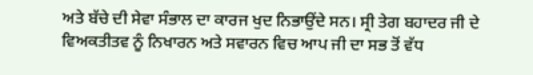ਅਤੇ ਬੱਚੇ ਦੀ ਸੇਵਾ ਸੰਭਾਲ ਦਾ ਕਾਰਜ ਖੁਦ ਨਿਭਾਉਂਦੇ ਸਨ। ਸ੍ਰੀ ਤੇਗ ਬਹਾਦਰ ਜੀ ਦੇ ਵਿਅਕਤੀਤਵ ਨੂੰ ਨਿਖਾਰਨ ਅਤੇ ਸਵਾਰਨ ਵਿਚ ਆਪ ਜੀ ਦਾ ਸਭ ਤੋਂ ਵੱਧ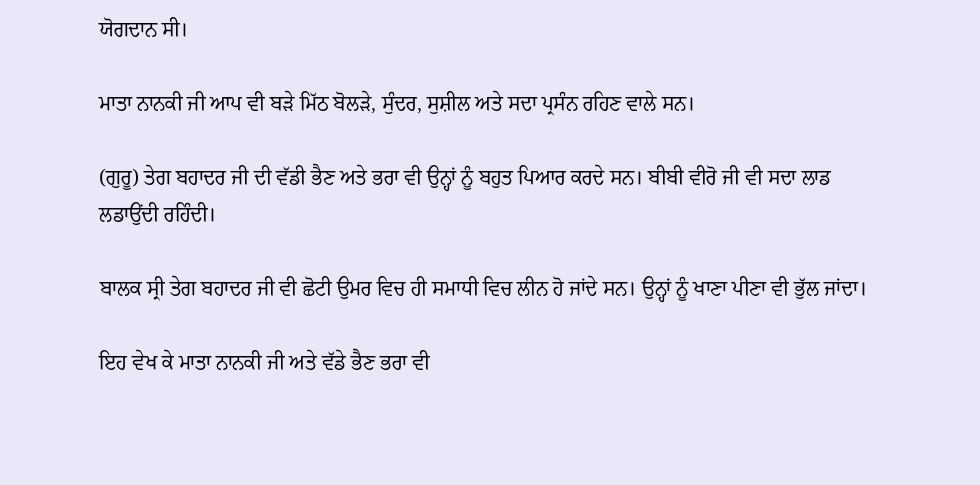ਯੋਗਦਾਨ ਸੀ।

ਮਾਤਾ ਨਾਨਕੀ ਜੀ ਆਪ ਵੀ ਬੜੇ ਮਿੱਠ ਬੋਲੜੇ, ਸੁੰਦਰ, ਸੁਸ਼ੀਲ ਅਤੇ ਸਦਾ ਪ੍ਰਸੰਨ ਰਹਿਣ ਵਾਲੇ ਸਨ।

(ਗੁਰੂ) ਤੇਗ ਬਹਾਦਰ ਜੀ ਦੀ ਵੱਡੀ ਭੈਣ ਅਤੇ ਭਰਾ ਵੀ ਉਨ੍ਹਾਂ ਨੂੰ ਬਹੁਤ ਪਿਆਰ ਕਰਦੇ ਸਨ। ਬੀਬੀ ਵੀਰੋ ਜੀ ਵੀ ਸਦਾ ਲਾਡ ਲਡਾਉਂਦੀ ਰਹਿੰਦੀ।

ਬਾਲਕ ਸ੍ਰੀ ਤੇਗ ਬਹਾਦਰ ਜੀ ਵੀ ਛੋਟੀ ਉਮਰ ਵਿਚ ਹੀ ਸਮਾਧੀ ਵਿਚ ਲੀਨ ਹੋ ਜਾਂਦੇ ਸਨ। ਉਨ੍ਹਾਂ ਨੂੰ ਖਾਣਾ ਪੀਣਾ ਵੀ ਭੁੱਲ ਜਾਂਦਾ।

ਇਹ ਵੇਖ ਕੇ ਮਾਤਾ ਨਾਨਕੀ ਜੀ ਅਤੇ ਵੱਡੇ ਭੈਣ ਭਰਾ ਵੀ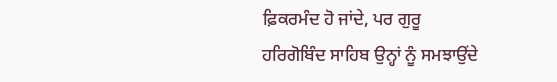ਫ਼ਿਕਰਮੰਦ ਹੋ ਜਾਂਦੇ, ਪਰ ਗੁਰੂ ਹਰਿਗੋਬਿੰਦ ਸਾਹਿਬ ਉਨ੍ਹਾਂ ਨੂੰ ਸਮਝਾਉਂਦੇ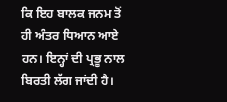ਕਿ ਇਹ ਬਾਲਕ ਜਨਮ ਤੋਂ ਹੀ ਅੰਤਰ ਧਿਆਨ ਆਏ ਹਨ। ਇਨ੍ਹਾਂ ਦੀ ਪ੍ਰਭੂ ਨਾਲ ਬਿਰਤੀ ਲੱਗ ਜਾਂਦੀ ਹੈ।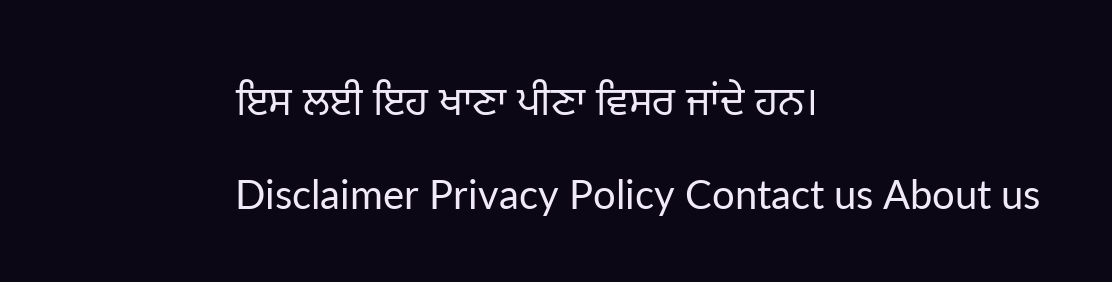ਇਸ ਲਈ ਇਹ ਖਾਣਾ ਪੀਣਾ ਵਿਸਰ ਜਾਂਦੇ ਹਨ।

Disclaimer Privacy Policy Contact us About us